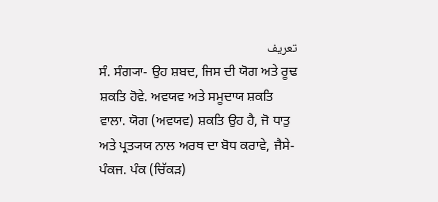تعریف
ਸੰ. ਸੰਗ੍ਯਾ- ਉਹ ਸ਼ਬਦ, ਜਿਸ ਦੀ ਯੋਗ ਅਤੇ ਰੂਢ ਸ਼ਕਤਿ ਹੋਵੇ. ਅਵਯਵ ਅਤੇ ਸਮੂਦਾਯ ਸ਼ਕਤਿ ਵਾਲਾ. ਯੋਗ (ਅਵਯਵ) ਸ਼ਕਤਿ ਉਹ ਹੈ, ਜੋ ਧਾਤੁ ਅਤੇ ਪ੍ਰਤ੍ਯਯ ਨਾਲ ਅਰਥ ਦਾ ਬੋਧ ਕਰਾਵੇ, ਜੈਸੇ- ਪੰਕਜ. ਪੰਕ (ਚਿੱਕੜ)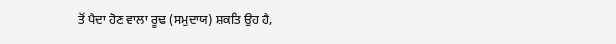ਤੋਂ ਪੈਦਾ ਹੋਣ ਵਾਲਾ ਰੂਢ (ਸਮੁਦਾਯ) ਸ਼ਕਤਿ ਉਹ ਹੈ,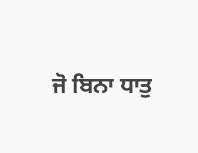ਜੋ ਬਿਨਾ ਧਾਤੁ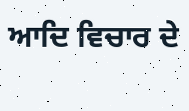ਆਦਿ ਵਿਚਾਰ ਦੇ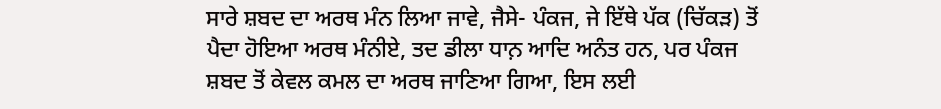ਸਾਰੇ ਸ਼ਬਦ ਦਾ ਅਰਥ ਮੰਨ ਲਿਆ ਜਾਵੇ, ਜੈਸੇ- ਪੰਕਜ, ਜੇ ਇੱਥੇ ਪੱਕ (ਚਿੱਕੜ) ਤੋਂ ਪੈਦਾ ਹੋਇਆ ਅਰਥ ਮੰਨੀਏ, ਤਦ ਡੀਲਾ ਧਾਨ਼ ਆਦਿ ਅਨੰਤ ਹਨ, ਪਰ ਪੰਕਜ ਸ਼ਬਦ ਤੋਂ ਕੇਵਲ ਕਮਲ ਦਾ ਅਰਥ ਜਾਣਿਆ ਗਿਆ, ਇਸ ਲਈ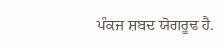ਪੰਕਜ ਸ਼ਬਦ ਯੋਗਰੂਢ ਹੈ.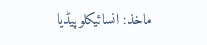ماخذ: انسائیکلوپیڈیا